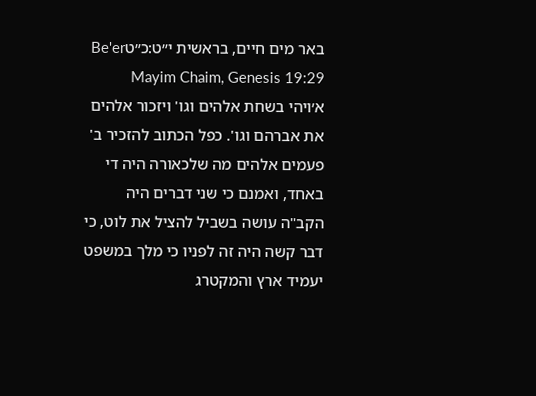באר מים חיים, בראשית י״ט:כ״טBe'er Mayim Chaim, Genesis 19:29
א׳ויהי בשחת אלהים וגו' ויזכור אלהים את אברהם וגו'. כפל הכתוב להזכיר ב' פעמים אלהים מה שלכאורה היה די באחד, ואמנם כי שני דברים היה הקב"ה עושה בשביל להציל את לוט, כי דבר קשה היה זה לפניו כי מלך במשפט יעמיד ארץ והמקטרג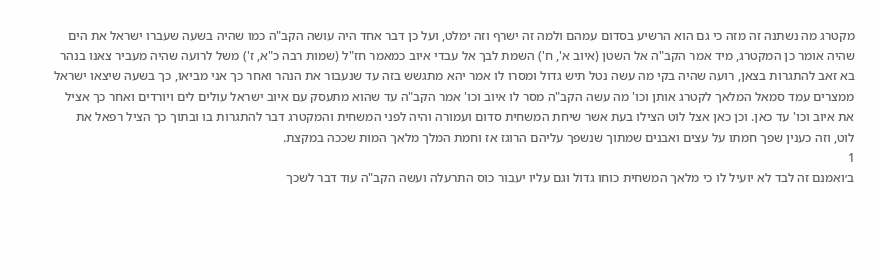מקטרג מה נשתנה זה מזה כי גם הוא הרשיע בסדום עמהם ולמה זה ישרף וזה ימלט, ועל כן דבר אחד היה עושה הקב"ה כמו שהיה בשעה שעברו ישראל את הים שהיה אומר כן המקטרג, מיד אמר הקב"ה אל השטן (איוב א', ח') השמת לבך אל עבדי איוב כמאמר חז"ל (שמות רבה כ"א, ז') משל לרועה שהיה מעביר צאנו בנהר בא זאב להתגרות בצאן, רועה שהיה בקי מה עשה נטל תיש גדול ומסרו לו אמר יהא מתגשש בזה עד שנעבור את הנהר ואחר כך אני מביאו, כך בשעה שיצאו ישראל ממצרים עמד סמאל המלאך לקטרג אותן וכו' מה עשה הקב"ה מסר לו איוב וכו' אמר הקב"ה עד שהוא מתעסק עם איוב ישראל עולים לים ויורדים ואחר כך אציל את איוב וכו' עד כאן. וכן כאן אצל לוט הצילו בעת אשר שיחת המשחית סדום ועמורה והיה לפני המשחית והמקטרג דבר להתגרות בו ובתוך כך הציל רפאל את לוט, וזה כענין שפך חמתו על עצים ואבנים שמתוך שנשפך עליהם הרוגז אז וחמת המלך מלאך המות שככה במקצת.
1
ב׳ואמנם זה לבד לא יועיל לו כי מלאך המשחית כוחו גדול וגם עליו יעבור כוס התרעלה ועשה הקב"ה עוד דבר לשכך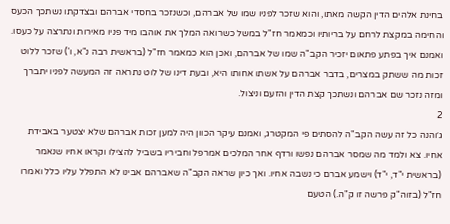בחינת אלהים הדין הקשה מאתו, והוא שזכר לפניו שמו של אברהם, וכשנזכר בחסדי אברהם ובצדקתו נשתכך הכעס והחימה במקצת לרחם על בריותיו וכמאמר חז"ל במשל כשרואה המלך את אוהבו מיד פניו מאירות ונתרצה על כעסו. ואמנם איך בפתע פתאום יזכיר הקב"ה שמו של אברהם, ואכן הוא כמאמר חז"ל (בראשית רבה נ"א, ו') שזכר ללוט זכות מה ששתק במצרים, בדבר אברהם על אשתו אחותו היא, ובעת דינו של לוט נתראה זה המעשה לפניו יתברך ומזה נזכר שם אברהם ונשתכך קצת הדין והזעם וניצול.
2
ג׳והנה כל זה עשה הקב"ה להסתים פי המקטרג, ואמנם עיקר הכוון היה למען זכות אברהם שלא יצטער באבידת אחיו. צא ולמד מה שמסר אברהם נפשו ורדף אחר המלכים אמרפל וחביריו בשביל להצילו וקראו אחיו שנאמר (בראשית י"ד, י"ד) וישמע אברם כי נשבה אחיו. ואך כיון שראה הקב"ה שאברהם אבינו לא התפלל עליו כלל ואמרו חז"ל (בזוה"ק פרשה זו ק"ה.) הטעם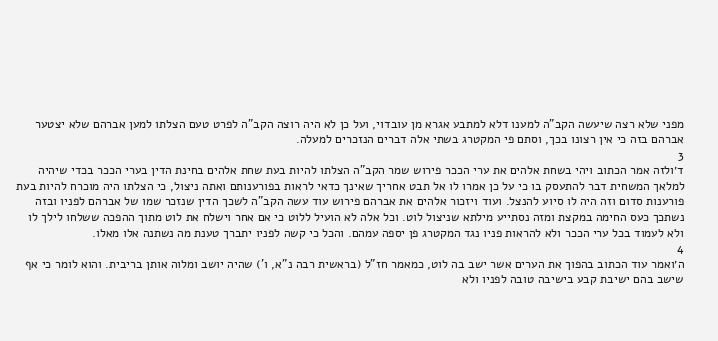מפני שלא רצה שיעשה הקב"ה למענו דלא למתבע אגרא מן עובדוי, ועל כן לא היה רוצה הקב"ה לפרט טעם הצלתו למען אברהם שלא יצטער אברהם בזה כי אין רצונו בכך, וסתם פי המקטרג בשתי אלה דברים הנזכרים למעלה.
3
ד׳ולזה אמר הכתוב ויהי בשחת אלהים את ערי הככר פירוש שמר הקב"ה הצלתו להיות בעת שחת אלהים בחינת הדין בערי הככר בכדי שיהיה למלאך המשחית דבר להתעסק בו כי על כן אמרו לו אל תבט אחריך שאינך כדאי לראות בפורענותם ואתה ניצול, כי הצלתו היה מוכרח להיות בעת פורענות סדום וזה היה לו סיוע להנצל. ועוד ויזכור אלהים את אברהם פירוש עוד עשה הקב"ה לשכך הדין שנזכר שמו של אברהם לפניו ובזה נשתכך כעס החימה במקצת ומזה נסתייע מילתא שניצול לוט. וכל אלה לא הועיל ללוט כי אם אחר וישלח את לוט מתוך ההפכה ששלחו לילך לו ולא לעמוד בכל ערי הככר ולא להראות פניו נגד המקטרג פן יספה עמהם. והכל כי קשה לפניו יתברך טענת מה נשתנה אלו מאלו.
4
ה׳ואמר עוד הכתוב בהפוך את הערים אשר ישב בה לוט, כמאמר חז"ל (בראשית רבה נ"א, ו') שהיה יושב ומלוה אותן בריבית. והוא לומר כי אף שישב בהם ישיבת קבע בישיבה טובה לפניו ולא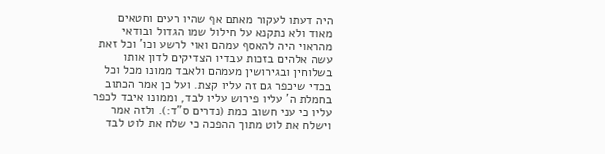היה דעתו לעקור מאתם אף שהיו רעים וחטאים מאוד ולא נתקנא על חילול שמו הגדול ובודאי מהראוי היה להאסף עמהם ואוי לרשע וכו' וכל זאת עשה אלהים בזכות עבדיו הצדיקים לדון אותו בשלוחין ובגירושין מעמהם ולאבד ממונו מכל וכל בכדי שיכפר גם זה עליו קצת. ועל כן אמר הכתוב בחמלת ה' עליו פירוש עליו לבד, וממונו איבד לכפר עליו כי עני חשוב כמת (נדרים ס"ד:). ולזה אמר וישלח את לוט מתוך ההפכה כי שלח את לוט לבד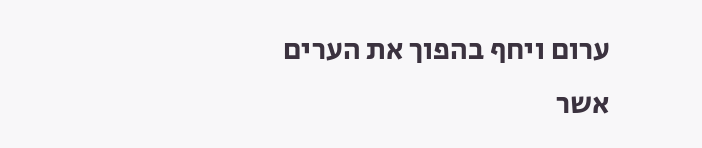ערום ויחף בהפוך את הערים אשר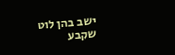ישב בהן לוט שקבע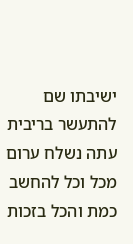ישיבתו שם להתעשר בריבית עתה נשלח ערום מכל וכל להחשב כמת והכל בזכות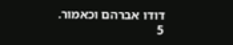דודו אברהם וכאמור.
5